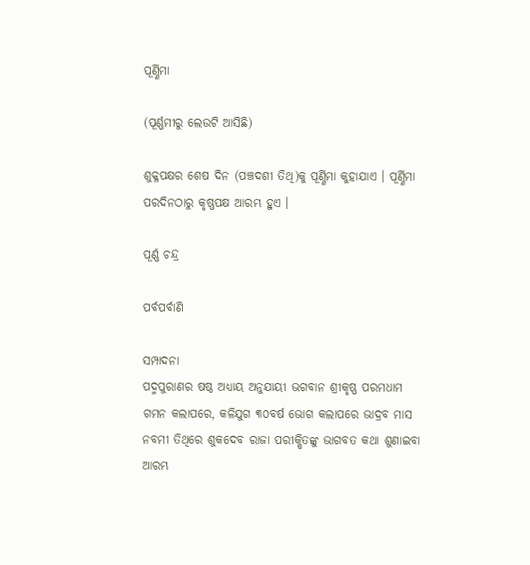ପୂର୍ଣ୍ଣିମା

(ପୂର୍ଣ୍ଣମୀରୁ ଲେଉଟି ଆସିଛି)

ଶୁକ୍ଳପକ୍ଷର ଶେଷ ଦିନ (ପଞ୍ଚଦଶୀ ତିଥି)କୁ ପୂର୍ଣ୍ଣିମା କୁହାଯାଏ । ପୂର୍ଣ୍ଣିମା ପରଦିନଠାରୁ କୃଷ୍ଣପକ୍ଷ ଆରମ୍ଭ ହୁଏ ।

ପୂର୍ଣ୍ଣ ଚନ୍ଦ୍ର

ପର୍ବପର୍ବାଣି

ସମ୍ପାଦନା
ପଦ୍ମପୁରାଣର ଷଷ୍ଠ ଅଧ୍ୟାୟ ଅନୁଯାୟୀ ଭଗବାନ ଶ୍ରୀକୃଷ୍ଣ ପରମଧାମ ଗମନ କଲାପରେ, କଳିଯୁଗ ୩୦ବର୍ଷ ଭୋଗ କଲାପରେ ଭାଦ୍ରବ ମାସ ନବମୀ ତିଥିରେ ଶୁକଦେବ ରାଜା ପରୀକ୍ଷିତଙ୍କୁ ଭାଗବତ କଥା ଶୁଣାଇବା ଆରମ୍ଭ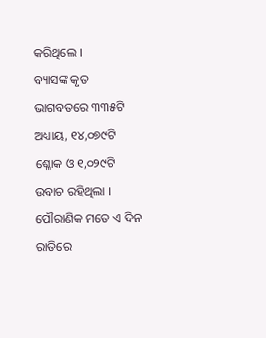କରିଥିଲେ ।
ବ୍ୟାସଙ୍କ କୃତ ଭାଗବତରେ ୩୩୫ଟି ଅଧ୍ୟାୟ, ୧୪,୦୭୯ଟି ଶ୍ଳୋକ ଓ ୧,୦୨୯ଟି ଉବାଚ ରହିଥିଲା ।
ପୌରାଣିକ ମତେ ଏ ଦିନ ରାତିରେ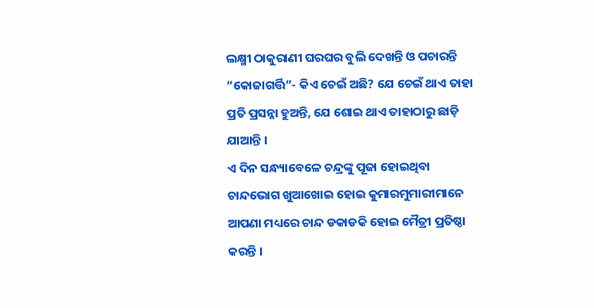ଲକ୍ଷ୍ମୀ ଠାକୁରାଣୀ ଘରଘର ବୁଲି ଦେଖନ୍ତି ଓ ପଚାରନ୍ତି “କୋଜାଗର୍ତ୍ତି”- କିଏ ଚେଇଁ ଅଛି? ଯେ ଚେଇଁ ଥାଏ ତାହା ପ୍ରତି ପ୍ରସନ୍ନା ହୁଅନ୍ତି, ଯେ ଶୋଇ ଥାଏ ତାହାଠାରୁ ଛାଡ଼ି ଯାଆନ୍ତି ।
ଏ ଦିନ ସନ୍ଧ୍ୟାବେଳେ ଚନ୍ଦ୍ରଙ୍କୁ ପୂଜା ହୋଇଥିବା ଚାନ୍ଦଭୋଗ ଖୁଆଖୋଇ ହୋଇ କୁମାରମୁମାରୀମାନେ ଆପଣା ମଧ୍ୟରେ ଚାନ୍ଦ ଡକାଡକି ହୋଇ ମୈତ୍ରୀ ପ୍ରତିଷ୍ଠା କରନ୍ତି ।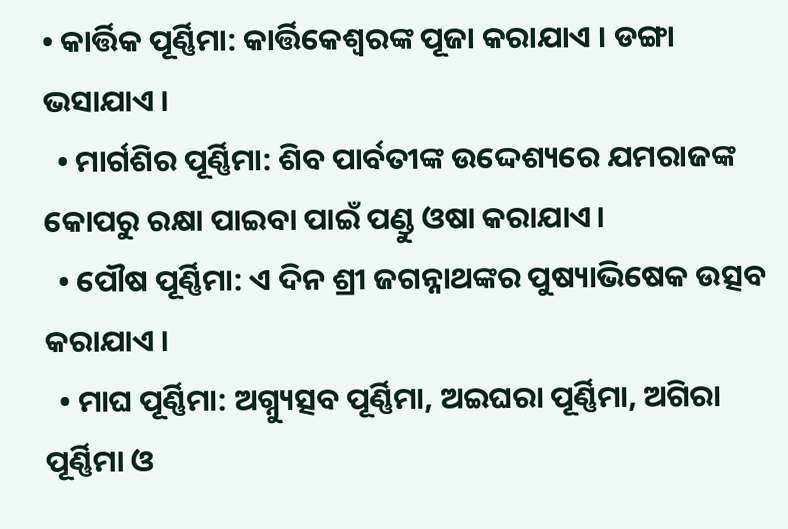• କାର୍ତ୍ତିକ ପୂର୍ଣ୍ଣିମା: କାର୍ତ୍ତିକେଶ୍ୱରଙ୍କ ପୂଜା କରାଯାଏ । ଡଙ୍ଗା ଭସାଯାଏ ।
  • ମାର୍ଗଶିର ପୂର୍ଣ୍ଣିମା: ଶିବ ପାର୍ବତୀଙ୍କ ଉଦ୍ଦେଶ୍ୟରେ ଯମରାଜଙ୍କ କୋପରୁ ରକ୍ଷା ପାଇବା ପାଇଁ ପଣ୍ଡୁ ଓଷା କରାଯାଏ।
  • ପୌଷ ପୂର୍ଣ୍ଣିମା: ଏ ଦିନ ଶ୍ରୀ ଜଗନ୍ନାଥଙ୍କର ପୁଷ୍ୟାଭିଷେକ ଉତ୍ସବ କରାଯାଏ ।
  • ମାଘ ପୂର୍ଣ୍ଣିମା: ଅଗ୍ନ୍ୟୁତ୍ସବ ପୂର୍ଣ୍ଣିମା, ଅଇଘରା ପୂର୍ଣ୍ଣିମା, ଅଗିରା ପୂର୍ଣ୍ଣିମା ଓ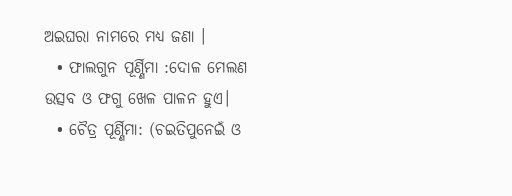ଅଇଘରା ନାମରେ ମଧ୍ୟ ଜଣା ।
  • ଫାଲଗୁନ ପୂର୍ଣ୍ଣିମା :ଦୋଳ ମେଲଣ ଉତ୍ସବ ଓ ଫଗୁ ଖେଳ ପାଳନ ହୁଏ।
  • ଚୈତ୍ର ପୂର୍ଣ୍ଣିମା: (ଚଇତିପୁନେଇଁ ଓ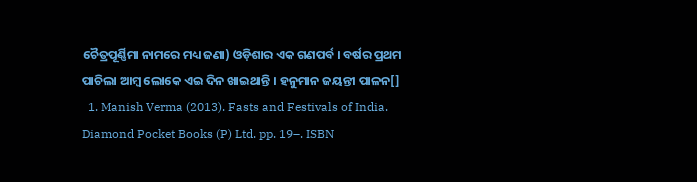ଚୈତ୍ରପୂର୍ଣ୍ଣିମା ନାମରେ ମଧ୍ୟ ଜଣା) ଓଡ଼ିଶାର ଏକ ଗଣପର୍ବ । ବର୍ଷର ପ୍ରଥମ ପାଚିଲା ଆମ୍ବ ଲୋକେ ଏଇ ଦିନ ଖାଇଥାନ୍ତି । ହନୁମାନ ଜୟନ୍ତୀ ପାଳନ[]
  1. Manish Verma (2013). Fasts and Festivals of India. Diamond Pocket Books (P) Ltd. pp. 19–. ISBN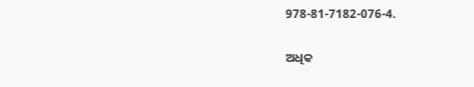978-81-7182-076-4.

ଅଧିକ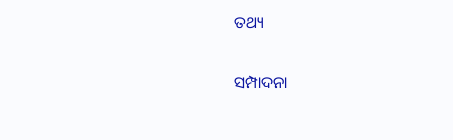ତଥ୍ୟ

ସମ୍ପାଦନା